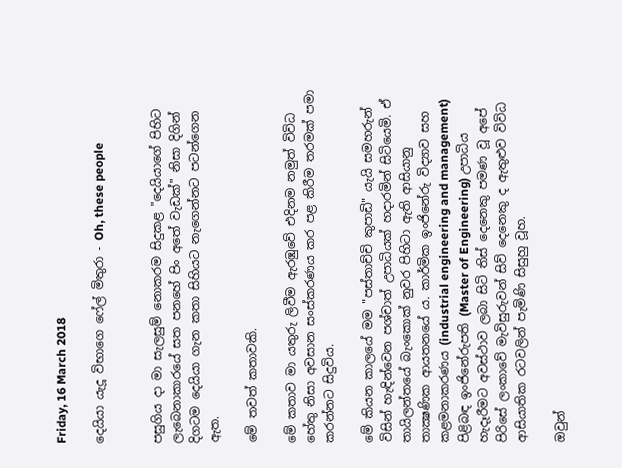Friday, 16 March 2018

දෙයියා යැදූ විභාගෙ ෆේල් මිතුරා - Oh, these people


පසුගිය දා මා සැලසුම් නොකරම සිදුකළ "දෙයියාගේ පිහිට ලැබෙනාකාරයේ සත පනහේ පිං අතේ වැඩක්" නිසා දිගින් දිගටම දෙයියා ගැන කතා සිහියට නැගෙන්නට පටන්ගෙන ඇත.

මේ තවත් කතාවකි.

මේ කතාව මා යතුරු ලිවීම ඇරඹුවේ එදිනම නමුත් විවිධ හේතු නිසා අවසාන සංස්කරණය කර පළ කිරීම තරමක් පමා කරන්නට සිදුවිය.

මේ කියන කාලයේ මම "පස්තාච්චි කුපාඩි" යැයි සමහරුන් විසින් හැඳින්වෙන පශ්චාත් උපාධියක් හදාරමින් සිටියෙමි. ඒ තායිලන්තයේ බැංකොක් නුවර පිහිටා ඇති ආසියානු තාක්‍ෂණික ආයතනයේ ය. කාර්මික ඉංජිනේරු විද්‍යාව සහ කළමනාකරණය (industrial engineering and management) පිළිබඳ ඉංජිනේරුපති (Master of Engineering) උපාධිය හැදෑරීමට අවස්ථාව ලබා සිටි තිස් දෙනෙකු පමණ වූ අපේ පිරිසේ ලංකාවේ මැවිසුරුවන් සිව් දෙනෙකු ද ඇතුළුව විවිධ ආසියාතික රටවලින් පැමිණි සිසුහු වූහ.

ඔවුන්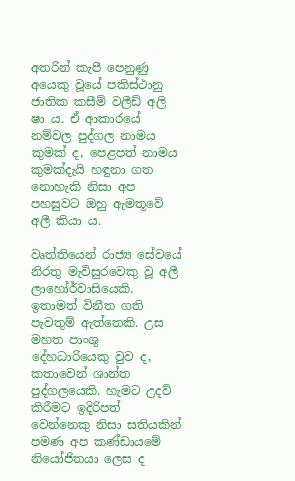අතරින් කැපී පෙනුණු අයෙකු වූයේ පකිස්ථානු ජාතික කසීම් වලීඩ් අලි ෂා ය. ඒ ආකාරයේ නම්වල පුද්ගල නාමය කුමක් ද, පෙළපත් නාමය කුමක්දැයි හඳුනා ගත නොහැකි නිසා අප පහසුවට ඔහු ඇමතූවේ අලී කියා ය.

වෘත්තියෙන් රාජ්‍ය සේවයේ නිරතු මැවිසුරවෙකු වූ අලී ලාහෝර්වාසියෙකි. ඉතාමත් විනීත ගති පැවතුම් ඇත්තෙකි. උස මහත පාංශු දේහධාරියෙකු වුව ද, කතාවෙන් ශාන්ත පුද්ගලයෙකි. හැමට උදව් කිරීමට ඉදිරිපත් වෙන්නෙකු නිසා සතියකින් පමණ අප කණ්ඩායමේ නියෝජිතයා ලෙස ද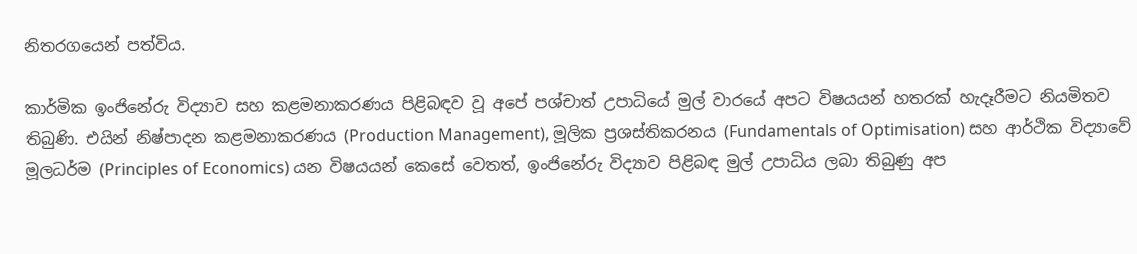නිතරගයෙන් පත්විය.

කාර්මික ඉංජිනේරු විද්‍යාව සහ කළමනාකරණය පිළිබඳව වූ අපේ පශ්චාත් උපාධියේ මුල් වාරයේ අපට විෂයයන් හතරක් හැදෑරීමට නියමිතව තිබුණි. එයින් නිෂ්පාදන කළමනාකරණය (Production Management), මූලික ප්‍රශස්තිකරනය (Fundamentals of Optimisation) සහ ආර්ථික විද්‍යාවේ මූලධර්ම (Principles of Economics) යන විෂයයන් කෙසේ වෙතත්, ඉංජිනේරු විද්‍යාව පිළිබඳ මුල් උපාධිය ලබා තිබුණු අප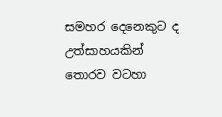සමහර දෙනෙකුට ද උත්සාහයකින් තොරව වටහා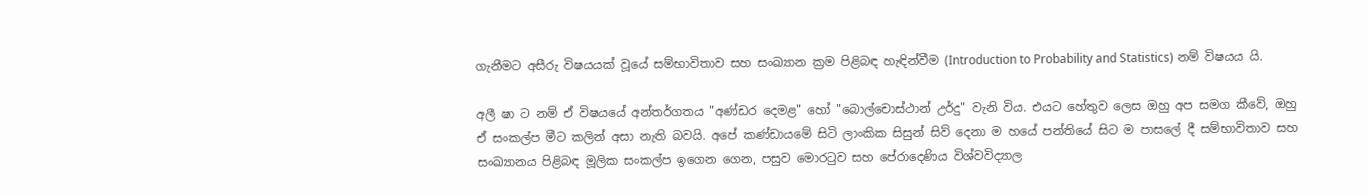ගැනීමට අසීරු විෂයයක් වූයේ සම්භාවිතාව සහ සංඛ්‍යාන ක්‍රම පිළිබඳ හැඳින්වීම (Introduction to Probability and Statistics) නම් විෂයය යි.

අලී ෂා ට නම් ඒ විෂයයේ අන්තර්ගතය "අණ්ඩර දෙමළ" හෝ "බොල්චොස්ථාන් උර්දු" වැනි විය. එයට හේතුව ලෙස ඔහු අප සමග කීවේ, ඔහු ඒ සංකල්ප මීට කලින් අසා නැති බවයි. අපේ කණ්ඩායමේ සිටි ලාංකික සිසුන් සිව් දෙනා ම හයේ පන්තියේ සිට ම පාසලේ දී සම්භාවිතාව සහ සංඛ්‍යානය පිළිබඳ මූලික සංකල්ප ඉගෙන ගෙන, පසුව මොරටුව සහ පේරාදෙණිය විශ්වවිද්‍යාල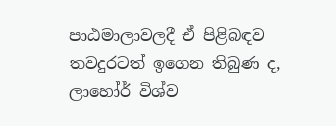පාඨමාලාවලදී ඒ පිළිබඳව තවදුරටත් ඉගෙන තිබුණ ද, ලාහෝර් විශ්ව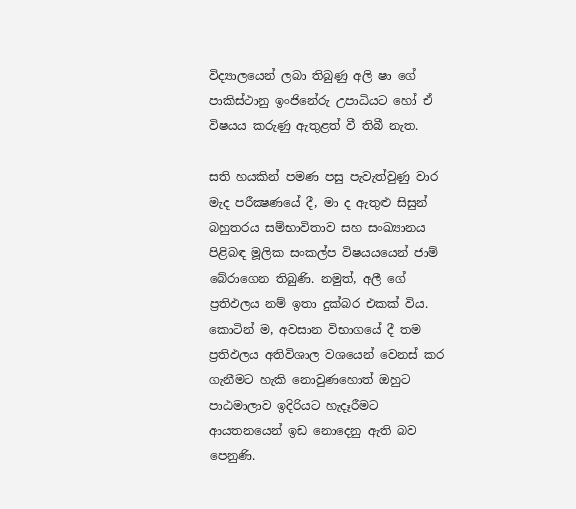විද්‍යාලයෙන් ලබා තිබුණු අලි ෂා ගේ පාකිස්ථානු ඉංජිනේරු උපාධියට හෝ ඒ විෂයය කරුණු ඇතුළත් වී තිබී නැත.

සති හයකින් පමණ පසු පැවැත්වුණු වාර මැද පරීක්‍ෂණයේ දී, මා ද ඇතුළු සිසුන් බහුතරය සම්භාවිතාව සහ සංඛ්‍යානය පිළිබඳ මූලික සංකල්ප විෂයයයෙන් ජාම් බේරාගෙන තිබුණි. නමුත්, අලී ගේ ප්‍රතිඵලය නම් ඉතා දුක්බර එකක් විය. කොටින් ම, අවසාන විභාගයේ දී තම ප්‍රතිඵලය අතිවිශාල වශයෙන් වෙනස් කර ගැනීමට හැකි නොවුණහොත් ඔහුට පාඨමාලාව ඉදිරියට හැදෑරීමට ආයතනයෙන් ඉඩ නොදෙනු ඇති බව පෙනුණි.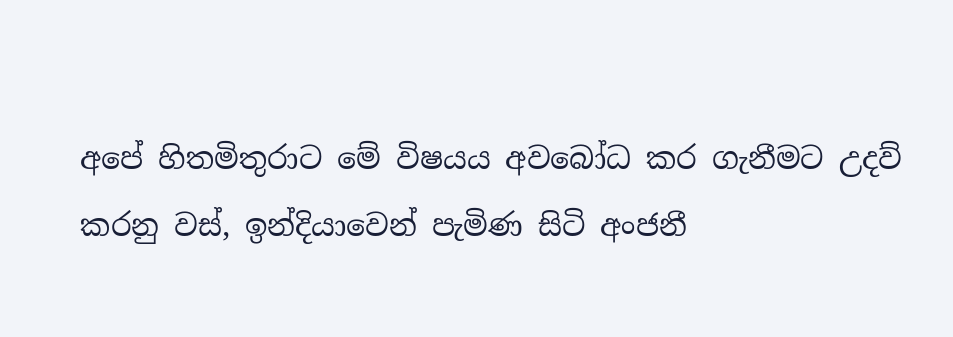අපේ හිතමිතුරාට මේ විෂයය අවබෝධ කර ගැනීමට උදව් කරනු වස්, ඉන්දියාවෙන් පැමිණ සිටි අංජනී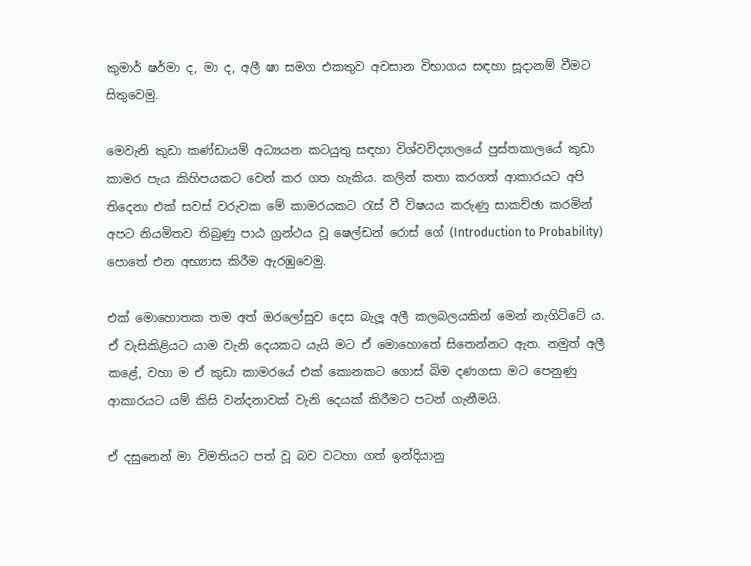කුමාර් ෂර්මා ද, මා ද, අලී ෂා සමග එකතුව අවසාන විභාගය සඳහා සූදානම් වීමට සිතුවෙමු.

මෙවැනි කුඩා කණ්ඩායම් අධ්‍යයන කටයුතු සඳහා විශ්වවිද්‍යාලයේ පුස්තකාලයේ කුඩා කාමර පැය කිහිපයකට වෙන් කර ගත හැකිය. කලින් කතා කරගත් ආකාරයට අපි තිදෙනා එක් සවස් වරුවක මේ කාමරයකට රැස් වී විෂයය කරුණු සාකච්ඡා කරමින් අපට නියමිතව තිබුණු පාඨ ග්‍රන්ථය වූ ෂෙල්ඩන් රොස් ගේ (Introduction to Probability) පොතේ එන අභ්‍යාස කිරීම ඇරඹුවෙමු.

එක් මොහොතක තම අත් ඔරලෝසුව දෙස බැලූ අලී කලබලයකින් මෙන් නැගිට්ටේ ය. ඒ වැසිකිළියට යාම වැනි දෙයකට යැයි මට ඒ මොහොතේ සිතෙන්නට ඇත. නමුත් අලී කළේ, වහා ම ඒ කුඩා කාමරයේ එක් කොනකට ගොස් බිම දණගසා මට පෙනුණු ආකාරයට යම් කිසි වන්දනාවක් වැනි දෙයක් කිරීමට පටන් ගැනීමයි.

ඒ දසුනෙන් මා විමතියට පත් වූ බව වටහා ගත් ඉන්දියානු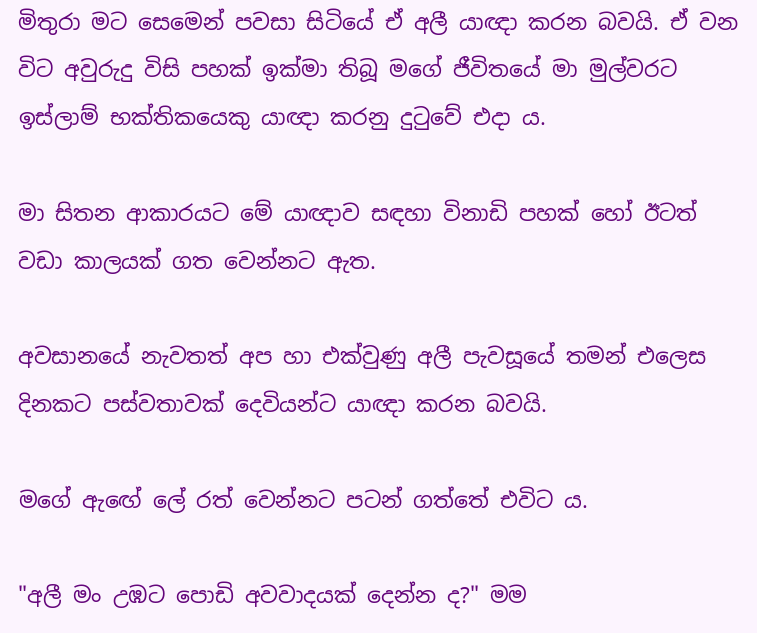මිතුරා මට සෙමෙන් පවසා සිටියේ ඒ අලී යාඥා කරන බවයි. ඒ වන විට අවුරුදු විසි පහක් ඉක්මා තිබූ මගේ ජීවිතයේ මා මුල්වරට ඉස්ලාම් භක්තිකයෙකු යාඥා කරනු දුටුවේ එදා ය.

මා සිතන ආකාරයට මේ යාඥාව සඳහා විනාඩි පහක් හෝ ඊටත් වඩා කාලයක් ගත වෙන්නට ඇත.

අවසානයේ නැවතත් අප හා එක්වුණු අලී පැවසූයේ තමන් එලෙස දිනකට පස්වතාවක් දෙවියන්ට යාඥා කරන බවයි.

මගේ ඇඟේ ලේ රත් වෙන්නට පටන් ගත්තේ එවිට ය.

"අලී මං උඹට පොඩි අවවාදයක් දෙන්න ද?" මම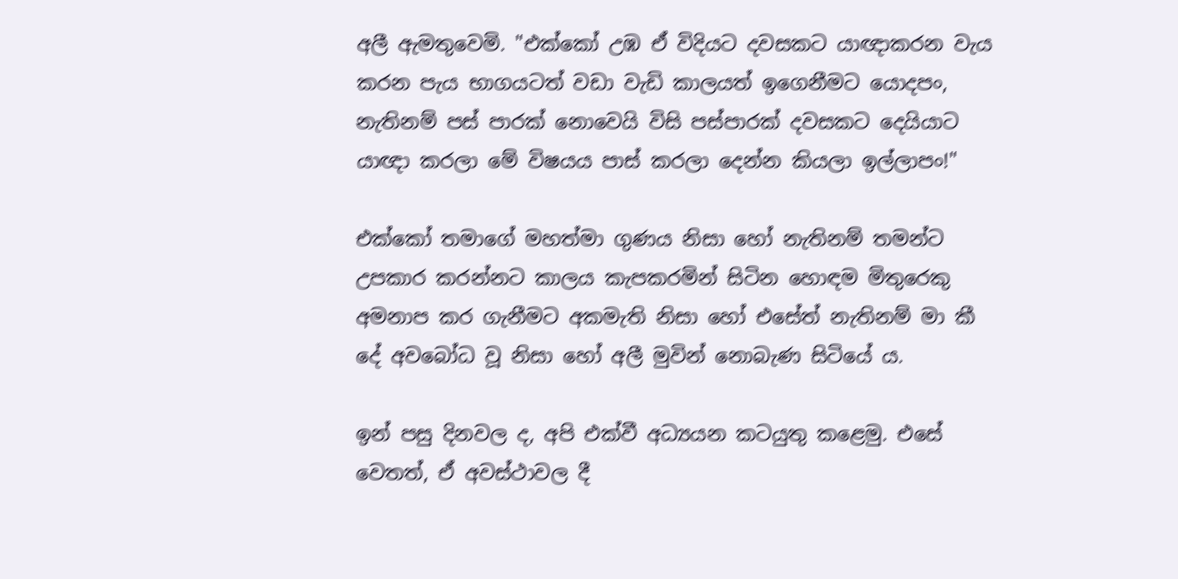අලී ඇමතුවෙමි. "එක්කෝ උඹ ඒ විදියට දවසකට යාඥාකරන වැය කරන පැය භාගයටත් වඩා වැඩි කාලයත් ඉගෙනීමට යොදපං, නැතිනම් පස් පාරක් නොවෙයි විසි පස්පාරක් දවසකට දෙයියාට යාඥා කරලා මේ විෂයය පාස් කරලා දෙන්න කියලා ඉල්ලාපං!"

එක්කෝ තමාගේ මහත්මා ගුණය නිසා හෝ නැතිනම් තමන්ට උපකාර කරන්නට කාලය කැපකරමින් සිටින හොඳම මිතුරෙකු අමනාප කර ගැනීමට අකමැති නිසා හෝ එසේත් නැතිනම් මා කී දේ අවබෝධ වූ නිසා හෝ අලී මුවින් නොබැණ සිටියේ ය.

ඉන් පසු දිනවල ද, අපි එක්වී අධ්‍යයන කටයුතු කළෙමු. එසේ වෙතත්, ඒ අවස්ථාවල දී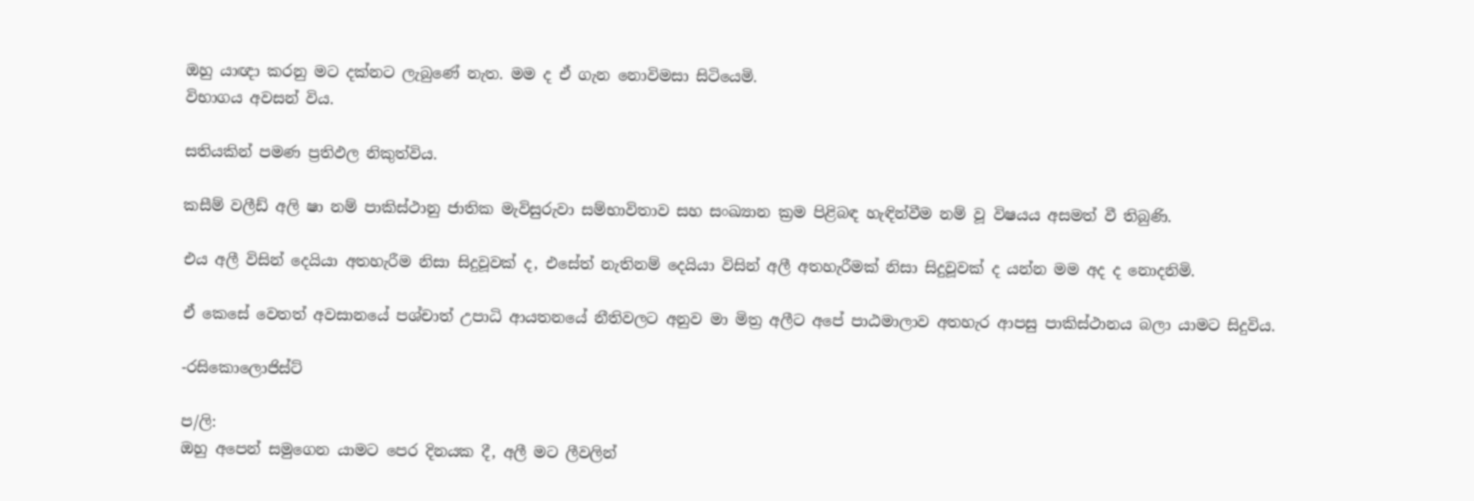ඔහු යාඥා කරනු මට දක්නට ලැබුණේ නැත. මම ද ඒ ගැන නොවිමසා සිටියෙමි.
විභාගය අවසන් විය.

සතියකින් පමණ ප්‍රතිඵල නිකුත්විය.

කසීම් වලීඩ් අලි ෂා නම් පාකිස්ථානු ජාතික මැවිසුරුවා සම්භාවිතාව සහ සංඛ්‍යාන ක්‍රම පිළිබඳ හැඳින්වීම නම් වූ විෂයය අසමත් වී තිබුණි.

එය අලී විසින් දෙයියා අතහැරීම නිසා සිදුවූවක් ද, එසේත් නැතිනම් දෙයියා විසින් අලී අතහැරීමක් නිසා සිදුවූවක් ද යන්න මම අද ද නොදනිමි.

ඒ කෙසේ වෙතත් අවසානයේ පශ්චාත් උපාධි ආයතනයේ නීතිවලට අනුව මා මිත්‍ර අලීට අපේ පාඨමාලාව අතහැර ආපසු පාකිස්ථානය බලා යාමට සිදුවිය.

-රසිකොලොජිස්ට්

ප/ලි:
ඔහු අපෙන් සමුගෙන යාමට පෙර දිනයක දී, අලී මට ලීවලින්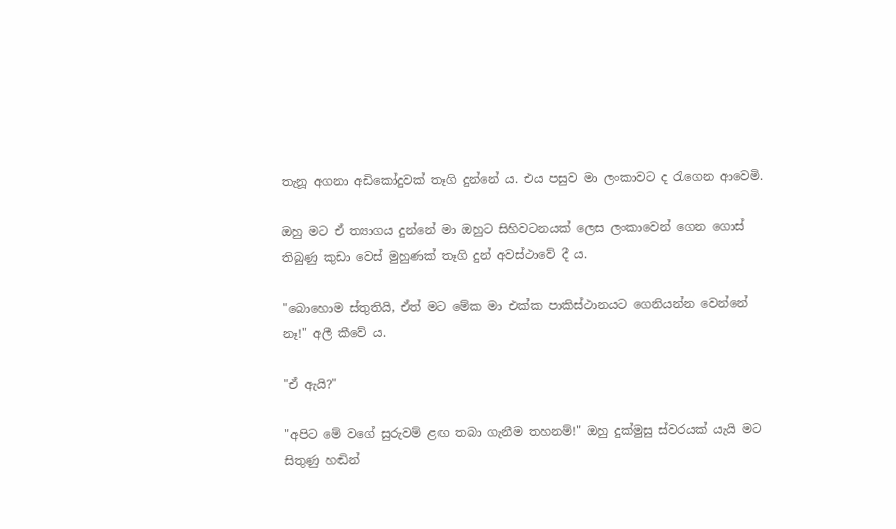තැනූ අගනා අඩිකෝදුවක් තෑගි දුන්නේ ය. එය පසුව මා ලංකාවට ද රැගෙන ආවෙමි.

ඔහු මට ඒ ත්‍යාගය දුන්නේ මා ඔහුට සිහිවටනයක් ලෙස ලංකාවෙන් ගෙන ගොස් තිබුණු කුඩා වෙස් මුහුණක් තෑගි දුන් අවස්ථාවේ දී ය.

"බොහොම ස්තුතියි, ඒත් මට මේක මා එක්ක පාකිස්ථානයට ගෙනියන්න වෙන්නේ නෑ!" අලී කීවේ ය.

"ඒ ඇයි?"

"අපිට මේ වගේ සුරුවම් ළඟ තබා ගැනීම තහනම්!" ඔහු දුක්මුසු ස්වරයක් යැයි මට සිතුණු හඬින්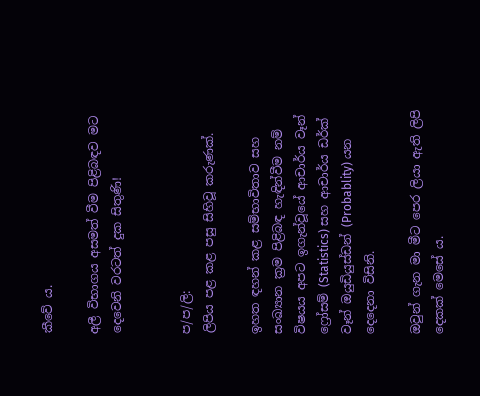කීවේ ය.

අලී විභාගය අසමත් වීම පිළිබඳව මට දෙවෙනි වරටත් දුක සිතුණි!


ප/ප/ලි:
ලිපිය පළ කළ පසු සිහිවූ කරුණක්.

ඉහත ඳහන් කළ සම්භාවිතාව සහ සංඛ්‍යාන ක්‍රම පිළිබඳ හැඳින්වීම නම් විෂයය අපට ඉගැන්වූයේ ආචාර්ය වෑන් ෆ්‍රෝසම් (Statistics) සහ ආචාර්ය ඩර්ක් වෑන් ඔයුඩියුස්ඩන් (Probablity) යන දෙදෙනා විසිනි.

ඔවුන් ගැන මා මීට පෙර ලියා ඇති ලිපි දෙකක් මෙසේ ය.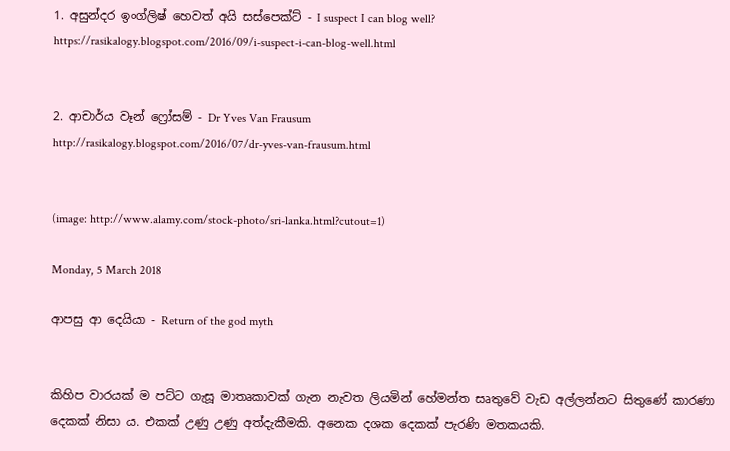1. අසුන්දර ඉංග්ලිෂ් හෙවත් අයි සස්පෙක්ට් - I suspect I can blog well?
https://rasikalogy.blogspot.com/2016/09/i-suspect-i-can-blog-well.html


2. ආචාර්ය වෑන් ෆ්‍රෝසම් - Dr Yves Van Frausum
http://rasikalogy.blogspot.com/2016/07/dr-yves-van-frausum.html


(image: http://www.alamy.com/stock-photo/sri-lanka.html?cutout=1)

Monday, 5 March 2018

ආපසු ආ දෙයියා - Return of the god myth


කිහිප වාරයක් ම පට්ට ගැසූ මාතෘකාවක් ගැන නැවත ලියමින් හේමන්ත සෘතුවේ වැඩ අල්ලන්නට සිතුණේ කාරණා දෙකක් නිසා ය. එකක් උණු උණු අත්දැකීමකි. අනෙක දශක දෙකක් පැරණි මතකයකි.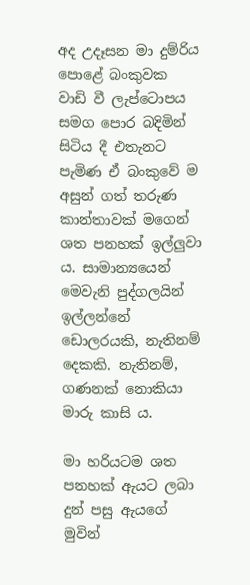අද උදෑසන මා දුම්රිය පොළේ බංකුවක වාඩි වී ලැප්ටොපය සමග පොර බදිමින් සිටිය දී එතැනට පැමිණ ඒ බංකුවේ ම අසුන් ගත් තරුණ කාන්තාවක් මගෙන් ශත පනහක් ඉල්ලුවා ය. සාමාන්‍යයෙන් මෙවැනි පුද්ගලයින් ඉල්ලන්නේ ඩොලරයකි, නැතිනම් දෙකකි. නැතිනම්, ගණනක් නොකියා මාරු කාසි ය.

මා හරියටම ශත පනහක් ඇයට ලබා දුන් පසු ඇයගේ මුවින්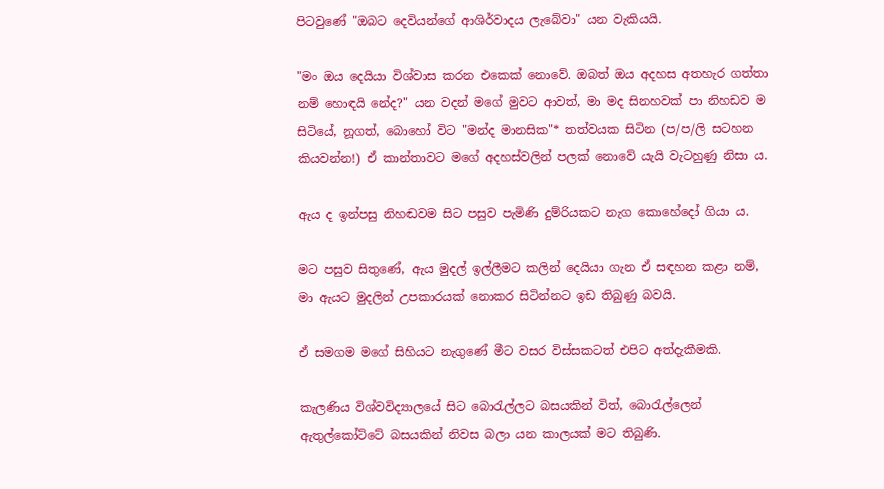පිටවුණේ "ඔබට දෙවියන්ගේ ආශිර්වාදය ලැබේවා" යන වැකියයි.

"මං ඔය දෙයියා විශ්වාස කරන එකෙක් නොවේ. ඔබත් ඔය අදහස අතහැර ගත්තා නම් හොඳයි නේද?" යන වදන් මගේ මුවට ආවත්, මා මද සිනහවක් පා නිහඩව ම සිටියේ, නූගත්, බොහෝ විට "මන්ද මානසික"* තත්වයක සිටින (ප/ප/ලි සටහන කියවන්න!) ඒ කාන්තාවට මගේ අදහස්වලින් පලක් නොවේ යැයි වැටහුණු නිසා ය.

ඇය ද ඉන්පසු නිහඬවම සිට පසුව පැමිණි දුම්රියකට නැග කොහේදෝ ගියා ය.

මට පසුව සිතුණේ, ඇය මුදල් ඉල්ලීමට කලින් දෙයියා ගැන ඒ සඳහන කළා නම්, මා ඇයට මුදලින් උපකාරයක් නොකර සිටින්නට ඉඩ තිබුණු බවයි.

ඒ සමගම මගේ සිහියට නැගුණේ මීට වසර විස්සකටත් එපිට අත්දැකීමකි.

කැලණිය විශ්වවිද්‍යාලයේ සිට බොරැල්ලට බසයකින් විත්, බොරැල්ලෙන් ඇතුල්කෝට්ටේ බසයකින් නිවස බලා යන කාලයක් මට තිබුණි.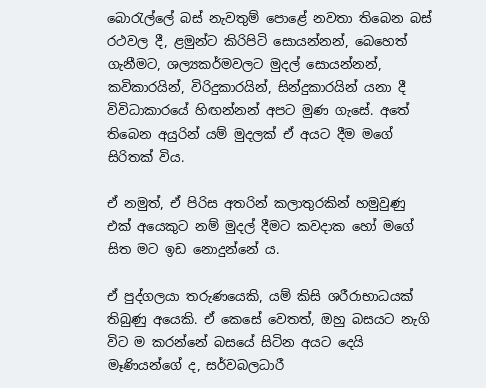බොරැල්ලේ බස් නැවතුම් පොළේ නවතා තිබෙන බස් රථවල දී, ළමුන්ට කිරිපිටි සොයන්නන්, බෙහෙත් ගැනීමට, ශල්‍යකර්මවලට මුදල් සොයන්නන්, කවිකාරයින්, විරිදුකාරයින්, සින්දුකාරයින් යනා දී විවිධාකාරයේ හිඟන්නන් අපට මුණ ගැසේ. අතේ තිබෙන අයුරින් යම් මුදලක් ඒ අයට දීම මගේ සිරිතක් විය.

ඒ නමුත්, ඒ පිරිස අතරින් කලාතුරකින් හමුවුණු එක් අයෙකුට නම් මුදල් දීමට කවදාක හෝ මගේ සිත මට ඉඩ නොදුන්නේ ය.

ඒ පුද්ගලයා තරුණයෙකි, යම් කිසි ශරීරාභාධයක් තිබුණු අයෙකි. ඒ කෙසේ වෙතත්, ඔහු බසයට නැගි විට ම කරන්නේ බසයේ සිටින අයට දෙයි මෑණියන්ගේ ද, සර්වබලධාරී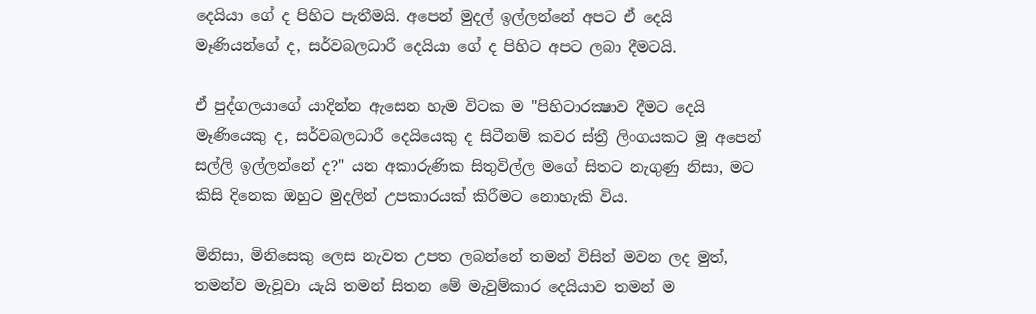දෙයියා ගේ ද පිහිට පැතීමයි. අපෙන් මුදල් ඉල්ලන්නේ අපට ඒ දෙයි මෑණියන්ගේ ද, සර්වබලධාරී දෙයියා ගේ ද පිහිට අපට ලබා දීමටයි.

ඒ පුද්ගලයාගේ යාදින්න ඇසෙන හැම විටක ම "පිහිටාරක්‍ෂාව දීමට දෙයි මෑණියෙකු ද, සර්වබලධාරී දෙයියෙකු ද සිටීනම් කවර ස්ත්‍රී ලිංගයකට මූ අපෙන් සල්ලි ඉල්ලන්නේ ද?" යන අකාරුණික සිතුවිල්ල මගේ සිතට නැගුණු නිසා, මට කිසි දිනෙක ඔහුට මුදලින් උපකාරයක් කිරීමට නොහැකි විය.

මිනිසා, මිනිසෙකු ලෙස නැවත උපත ලබන්නේ තමන් විසින් මවන ලද මුත්, තමන්ව මැවූවා යැයි තමන් සිතන මේ මැවුම්කාර දෙයියාව තමන් ම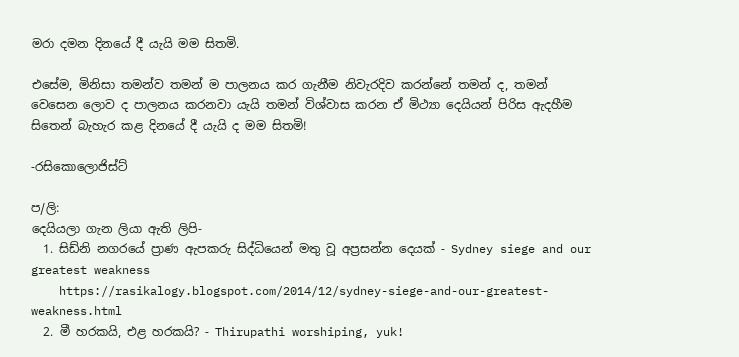මරා දමන දිනයේ දී යැයි මම සිතමි.

එසේම, මිනිසා තමන්ව තමන් ම පාලනය කර ගැනීම නිවැරදිව කරන්නේ තමන් ද, තමන් වෙසෙන ලොව ද පාලනය කරනවා යැයි තමන් විශ්වාස කරන ඒ මිථ්‍යා දෙයියන් පිරිස ඇදහීම සිතෙන් බැහැර කළ දිනයේ දී යැයි ද මම සිතමි!

-රසිකොලොජිස්ට්

ප/ලි:
දෙයියලා ගැන ලියා ඇති ලිපි-
  1. සිඩ්නි නගරයේ ප්‍රාණ ඇපකරු සිද්ධියෙන් මතු වූ අප්‍රසන්න දෙයක් - Sydney siege and our greatest weakness
    https://rasikalogy.blogspot.com/2014/12/sydney-siege-and-our-greatest-weakness.html
  2. මී හරකයි, එළ හරකයි? - Thirupathi worshiping, yuk!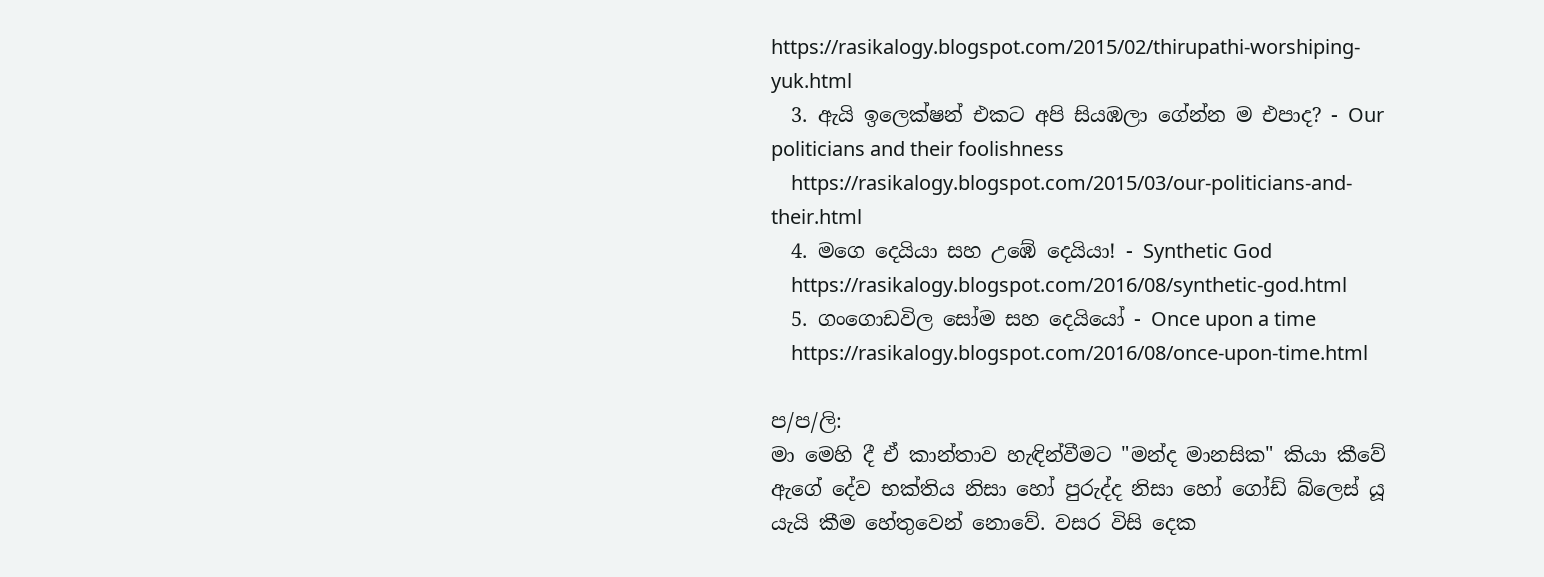https://rasikalogy.blogspot.com/2015/02/thirupathi-worshiping-yuk.html
  3. ඇයි ඉලෙක්ෂන් එකට අපි සියඹලා ගේන්න ම එපාද? - Our politicians and their foolishness
    https://rasikalogy.blogspot.com/2015/03/our-politicians-and-their.html
  4. මගෙ දෙයියා සහ උඹේ දෙයියා! - Synthetic God
    https://rasikalogy.blogspot.com/2016/08/synthetic-god.html
  5. ගංගොඩවිල සෝම සහ දෙයියෝ - Once upon a time
    https://rasikalogy.blogspot.com/2016/08/once-upon-time.html

ප/ප/ලි:
මා මෙහි දී ඒ කාන්තාව හැඳින්වීමට "මන්ද මානසික" කියා කීවේ ඇගේ දේව භක්තිය නිසා හෝ පුරුද්ද නිසා හෝ ගෝඩ් බ්ලෙස් යූ යැයි කීම හේතුවෙන් නොවේ. වසර විසි දෙක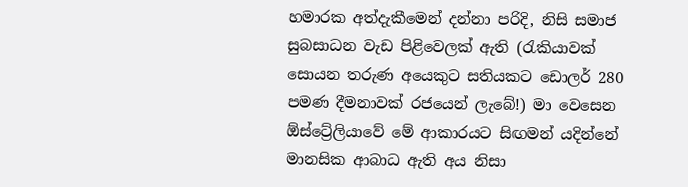හමාරක අත්දැකීමෙන් දන්නා පරිදි, නිසි සමාජ සුබසාධන වැඩ පිළිවෙලක් ඇති (රැකියාවක් සොයන තරුණ අයෙකුට සතියකට ඩොලර් 280 පමණ දීමනාවක් රජයෙන් ලැබේ!) මා වෙසෙන ඕස්ට්‍රේලියාවේ මේ ආකාරයට සිඟමන් යදින්නේ මානසික ආබාධ ඇති අය නිසා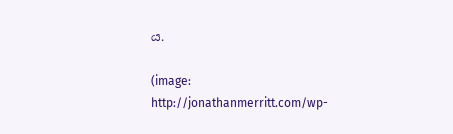ය.

(image: http://jonathanmerritt.com/wp-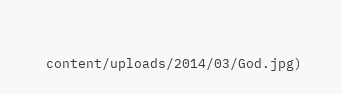content/uploads/2014/03/God.jpg)